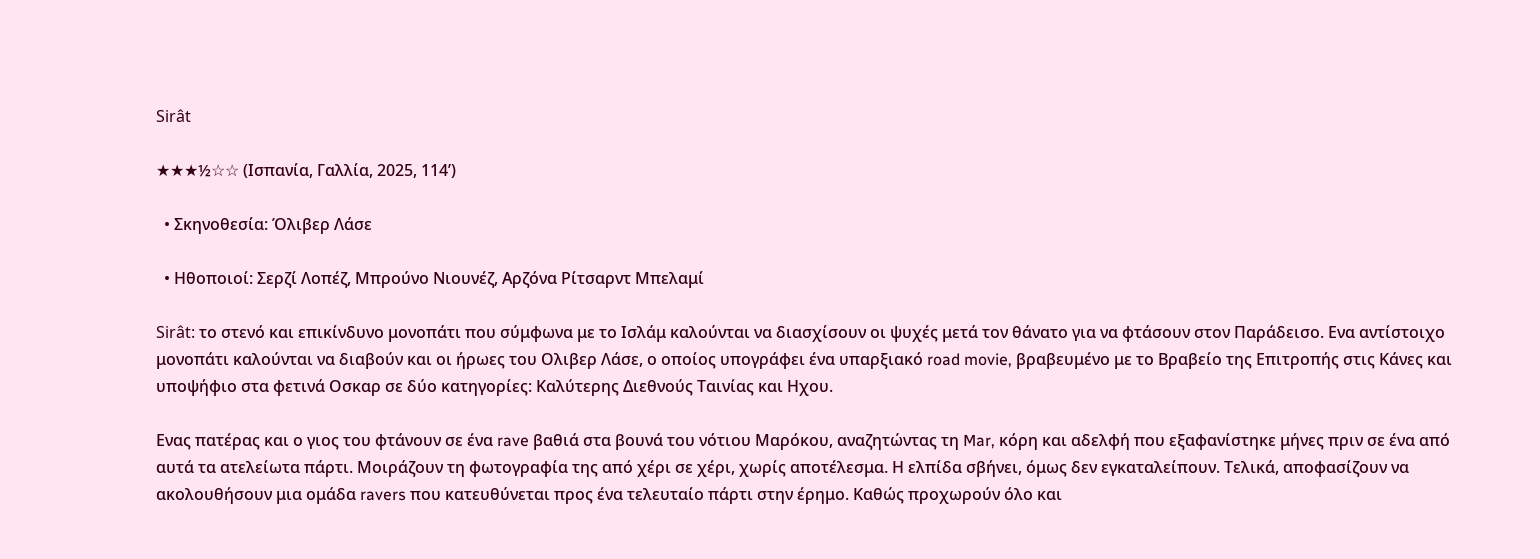Sirât

★★★½☆☆ (Ισπανία, Γαλλία, 2025, 114’)

  • Σκηνοθεσία: Όλιβερ Λάσε

  • Ηθοποιοί: Σερζί Λοπέζ, Μπρούνο Νιουνέζ, Αρζόνα Ρίτσαρντ Μπελαμί

Sirât: το στενό και επικίνδυνο μονοπάτι που σύμφωνα με το Ισλάμ καλούνται να διασχίσουν οι ψυχές μετά τον θάνατο για να φτάσουν στον Παράδεισο. Ενα αντίστοιχο μονοπάτι καλούνται να διαβούν και οι ήρωες του Ολιβερ Λάσε, ο οποίος υπογράφει ένα υπαρξιακό road movie, βραβευμένο με το Βραβείο της Επιτροπής στις Κάνες και υποψήφιο στα φετινά Οσκαρ σε δύο κατηγορίες: Καλύτερης Διεθνούς Ταινίας και Ηχου.

Ενας πατέρας και ο γιος του φτάνουν σε ένα rave βαθιά στα βουνά του νότιου Μαρόκου, αναζητώντας τη Mar, κόρη και αδελφή που εξαφανίστηκε μήνες πριν σε ένα από αυτά τα ατελείωτα πάρτι. Μοιράζουν τη φωτογραφία της από χέρι σε χέρι, χωρίς αποτέλεσμα. Η ελπίδα σβήνει, όμως δεν εγκαταλείπουν. Τελικά, αποφασίζουν να ακολουθήσουν μια ομάδα ravers που κατευθύνεται προς ένα τελευταίο πάρτι στην έρημο. Καθώς προχωρούν όλο και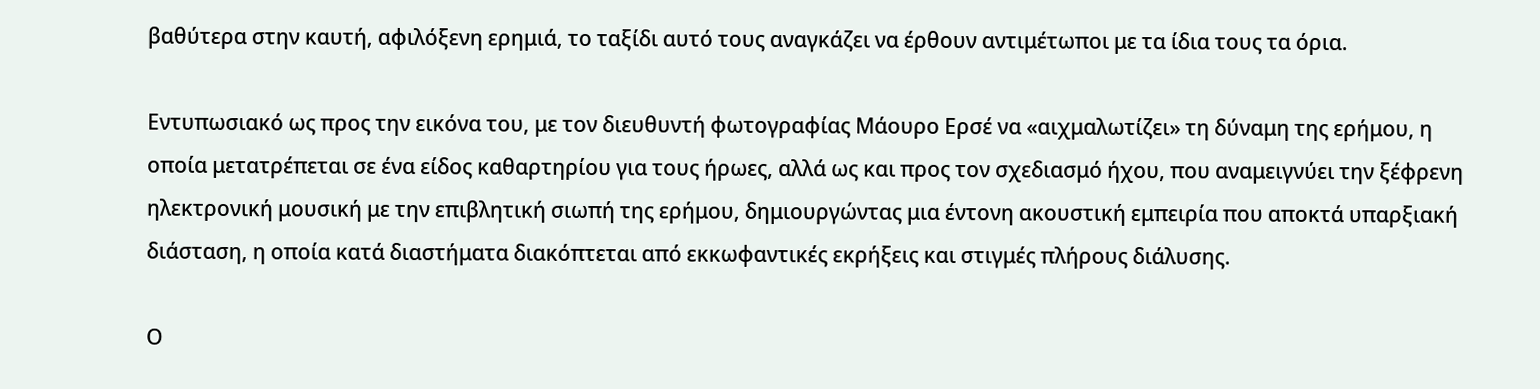βαθύτερα στην καυτή, αφιλόξενη ερημιά, το ταξίδι αυτό τους αναγκάζει να έρθουν αντιμέτωποι με τα ίδια τους τα όρια.

Εντυπωσιακό ως προς την εικόνα του, με τον διευθυντή φωτογραφίας Μάουρο Ερσέ να «αιχμαλωτίζει» τη δύναμη της ερήμου, η οποία μετατρέπεται σε ένα είδος καθαρτηρίου για τους ήρωες, αλλά ως και προς τον σχεδιασμό ήχου, που αναμειγνύει την ξέφρενη ηλεκτρονική μουσική με την επιβλητική σιωπή της ερήμου, δημιουργώντας μια έντονη ακουστική εμπειρία που αποκτά υπαρξιακή διάσταση, η οποία κατά διαστήματα διακόπτεται από εκκωφαντικές εκρήξεις και στιγμές πλήρους διάλυσης.

Ο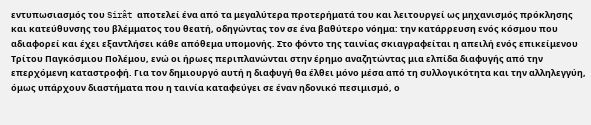εντυπωσιασμός του Sirât αποτελεί ένα από τα μεγαλύτερα προτερήματά του και λειτουργεί ως μηχανισμός πρόκλησης και κατεύθυνσης του βλέμματος του θεατή, οδηγώντας τον σε ένα βαθύτερο νόημα: την κατάρρευση ενός κόσμου που αδιαφορεί και έχει εξαντλήσει κάθε απόθεμα υπομονής. Στο φόντο της ταινίας σκιαγραφείται η απειλή ενός επικείμενου Τρίτου Παγκόσμιου Πολέμου, ενώ οι ήρωες περιπλανώνται στην έρημο αναζητώντας μια ελπίδα διαφυγής από την επερχόμενη καταστροφή. Για τον δημιουργό αυτή η διαφυγή θα έλθει μόνο μέσα από τη συλλογικότητα και την αλληλεγγύη, όμως υπάρχουν διαστήματα που η ταινία καταφεύγει σε έναν ηδονικό πεσιμισμό, ο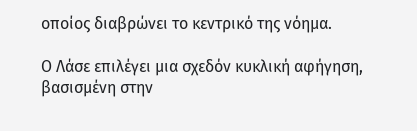οποίος διαβρώνει το κεντρικό της νόημα.

Ο Λάσε επιλέγει μια σχεδόν κυκλική αφήγηση, βασισμένη στην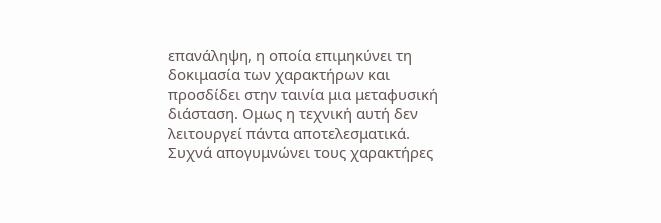επανάληψη, η οποία επιμηκύνει τη δοκιμασία των χαρακτήρων και προσδίδει στην ταινία μια μεταφυσική διάσταση. Ομως η τεχνική αυτή δεν λειτουργεί πάντα αποτελεσματικά. Συχνά απογυμνώνει τους χαρακτήρες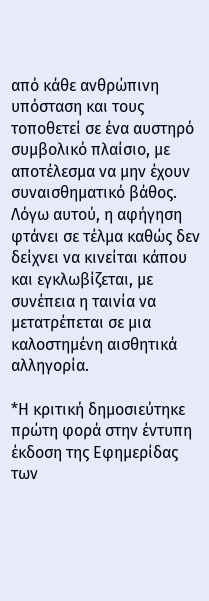από κάθε ανθρώπινη υπόσταση και τους τοποθετεί σε ένα αυστηρό συμβολικό πλαίσιο, με αποτέλεσμα να μην έχουν συναισθηματικό βάθος. Λόγω αυτού, η αφήγηση φτάνει σε τέλμα καθώς δεν δείχνει να κινείται κάπου και εγκλωβίζεται, με συνέπεια η ταινία να μετατρέπεται σε μια καλοστημένη αισθητικά αλληγορία.

*Η κριτική δημοσιεύτηκε πρώτη φορά στην έντυπη έκδοση της Εφημερίδας των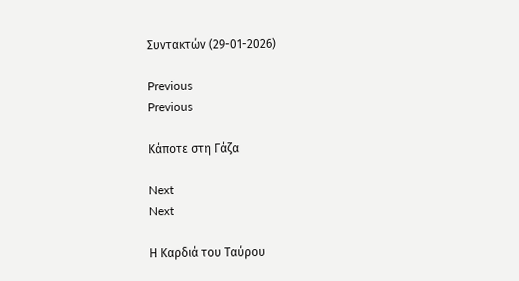Συντακτών (29-01-2026)

Previous
Previous

Κάποτε στη Γάζα

Next
Next

Η Καρδιά του Ταύρου